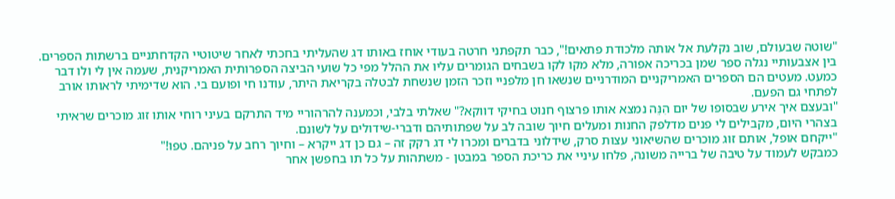"שוטה שבעולם, שוב נקלעת אל אותה מלכודת פתאים!", כבר תקפתני חרטה בעודי אוחז באותו דג שהעליתי בחכתי לאחר שיטוטיי הקדחתניים ברשתות הספרים.
בין אצבעותיי נגלה ספר שמן בכריכה אפורה, מלא מקו לקו בשבחים הגומרים עליו את ההלל מפי כל שועי הביצה הספרותית האמריקנית, שעמה אין לי ולו דבר כמעט. מעטים הם הספרים האמריקניים המודרניים שנשאו חן מלפניי וזכר הזמן שנשחת לבטלה בקריאת היתר, עודנו חי ופועם בי. הוא שדימיתי לראותו אורב לפתחי גם הפעם.
"ובעצם איך אירע שבסופו של יום הִנֵּה נמצא אותו פרצוף חנוט בחיקי דווקא?" שאלתי בלבי, וכמענה להרהוריי מיד התרקם בעיני רוחי אותו זוג מוכרים שראיתי בצהרי היום, מקבילים לי פנים מדלפק החנות ומעלים חיוך שובה לב על שפתותיהם ודברי-שידולים על לשונם.
"ייקחם אופל, אותם זוג מוכרים שהשיאוני עצות סרק, שידלוני בדברים ומכרו לי דג רקק זה – גם כן דג ייקרא – וחיוך רחב על פניהם. טפו!"
כמבקש לעמוד על טיבה של ברייה משונה, פלחו עיניי את כריכת הספר במבטן - משתהות על כל תו בחפשן אחר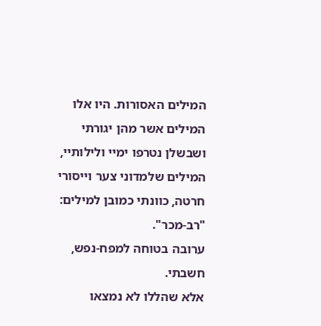המילים האסורות. היו אלו המילים אשר מהן יגורתי ושבשלן נטרפו ימיי ולילותיי, המילים שלמדוני צער וייסורי חרטה, כוונתי כמובן למילים:
"רב-מכר".
ערובה בטוחה למפח-נפש, חשבתי.
אלא שהללו לא נמצאו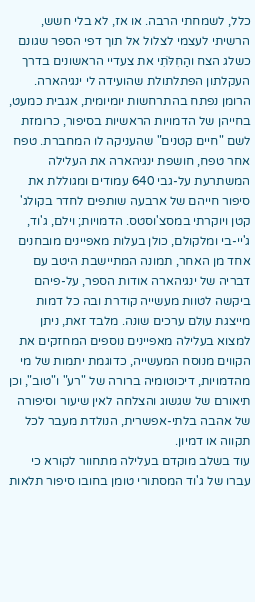כלל, לשמחתי הרבה. או אז, לא בלי חשש, הרשיתי לעצמי לצלול אל תוך דפי הספר שגונם כשלג הצח והַחִלֹּתִי את צעדיי הראשונים בדרך העקלתון הפתלתולת שהועידה לי ינגיהארה.
הרומן נפתח בהתרחשות יומיומית, אגבית כמעט, בחייהן של הדמויות הראשיות בסיפור, כרומזת לשם "חיים קטנים" שהעניקה לו המחברת. טפח אחר טפח, חושפת ינגיהארה את העלילה המשתרעת על-גבי 640 עמודים ומגוללת את סיפור חייהם של ארבעה שותפים לחדר בקולג' קטן ויוקרתי במסצ'וסטס. הדמויות; וילם, ג'וד, ג'יי-בי ומלקולם, כולן בעלות מאפיינים מובחנים אחד מן האחר, תמונה המתיישבת היטב עם דבריה של ינגיהארה אודות הספר, על-פיהם ביקשה לטוות מעשייה קודרת ובה כל דמות מייצגת עולם ערכים שונה. מלבד זאת, ניתן למצוא בעלילה מאפיינים נוספים המחזקים את הקווים מנוסח המעשייה, כדוגמת יתמות של מי מהדמויות, דיכוטומיה ברורה של "רע" ו"טוב", וכן תיאורם של שגשוג והצלחה לאין שיעור וסיפורה של אהבה בלתי-אפשרית, הנולדת מעבר לכל תקווה או דמיון.
עוד בשלב מוקדם בעלילה מתחוור לקורא כי עברו של ג'וד המסתורי טומן בחובו סיפור תלאות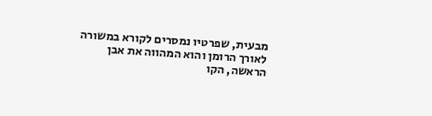מבעית, שפרטיו נמסרים לקורא במשורה לאורך הרומן והוא המהווה את אבן הראשה, הקו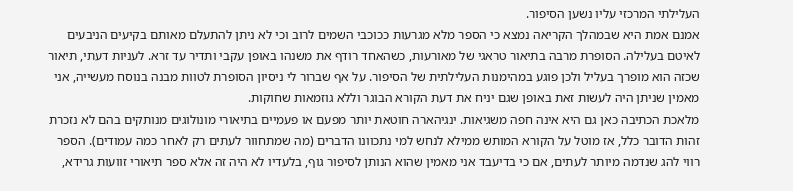העלילתי המרכזי עליו נשען הסיפור.
אמנם אמת היא שבמהלך הקריאה נמצא כי הספר מלא מגרעות ככוכבי השמים לרוב וכי לא ניתן להתעלם מאותם בקיעים הניבעים לאיטם בעלילה. הסופרת מרבה בתיאור טראגי של מאורעות, כשהאחד רודף את משנהו באופן עקבי ותדיר עד זרא. לעניות דעתי, תיאור שכזה הוא מופרך בעליל ולכן פוגע במהימנות העלילתית של הסיפור. על אף שברור לי ניסיון הסופרת לטוות מבנה בנוסח מעשייה, אני מאמין שניתן היה לעשות זאת באופן שגם יניח את דעת הקורא הבוגר וללא גוזמאות שחוקות.
מלאכת הכתיבה כאן גם היא אינה חפה משגיאות. ינגיהארה חוטאת יותר מפעם או פעמיים בתיאורי מונולוגים מנותקים בהם לא נזכרת זהות הדובר כלל, אז מוטל על הקורא המותש ממילא לנחש למי נתכוונו הדברים (מה שמתחוור לעתים רק לאחר כמה עמודים). הספר רווי להג שנדמה מיותר לעתים, אם כי בדיעבד אני מאמין שהוא הנותן לסיפור גוף, בלעדיו לא היה זה אלא ספר תיאורי זוועות גרידא,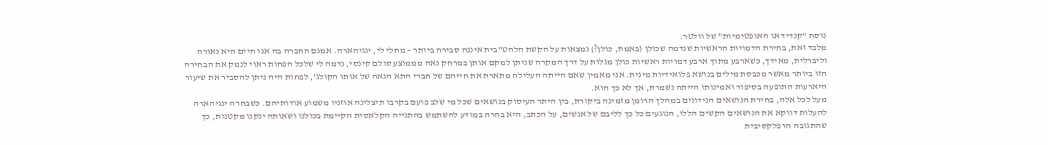נוסח "קנדיד או האופטימיות" של וולטר.
מלבד זאת, בחירת הדמויות הראשיות שנדמה שכולן (באמת, כולן?) נמצאות על הקשת הלהט"בית איננה סבירה ביותר – מחלי לי, ינגיהארה. אמנם החברה בה אנו חיים היא נאורה וליברלית, מאידך, כשארבע מתוך ארבע דמויות ראשיות כולן מגלות על דרך המקרה שניתן למקם אותן במרחק נאה מממוצע סולם קינסי, נדמה לי שלכל הפחות ראוי לנמק את הבחירה הזו ביותר מאשר מכבסת מילים בנושא פלואידיות מינית. אני מאמין שאם הייתה העלילה מתארת את חייהם של חברי התא הגאה של אותו הקולג', לפחות היה ניתן להסביר את שיעור היארעות התופעה בסיפור ואמינותו הייתה נשמרת, אך לא כך הוא.
מעל לכל אלה, בחירת הנושאים הנידונים במהלך הרומן מזמינה ביקורת, בין היתר העיסוק בנושאים שכל מי שלב פועם בקרבו תיצלינה אוזניו משמוע אודותיהם. כשבחרה ינגיהארה להעלות דווקא את הנושאים הקשים הללו, הנוגעים כל כך לליבם של אנשים, על הכתב, היא בחרה במודע להשתמש בהתנייה הקלאסית הקיימת בכולנו ושאותה ינקנו מקטנות, כך שהתגובה הרפלקסיבית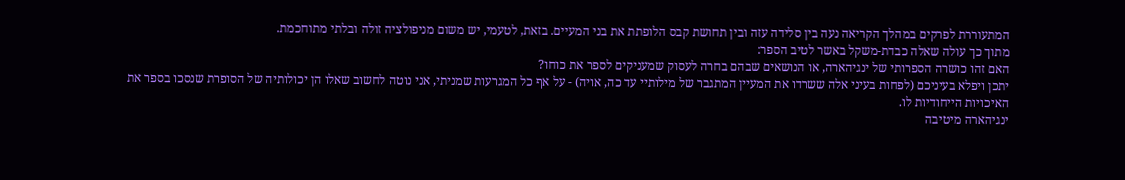המתעוררת לפרקים במהלך הקריאה נעה בין סלידה עזה ובין תחושת קבס הלופתת את בני המעיים. בזאת, לטעמי, יש משום מניפולציה זולה ובלתי מתוחכמת.
מתוך כך עולה שאלה כבדת-משקל באשר לטיב הספר:
האם זהו כושרה הספרותי של ינגיהארה, או הנושאים שבהם בחרה לעסוק שמעניקים לספר את כוחו?
יתכן ויפלא בעיניכם (לפחות בעיני אלה ששרדו את המעיין המתגבר של מילותיי עד כה, אויה) - על אף כל המגרעות שמניתי, אני נוטה לחשוב שאלו הן יכולותיה של הסופרת שנסכו בספר את האיכויות הייחודיות לו.
ינגיהארה מיטיבה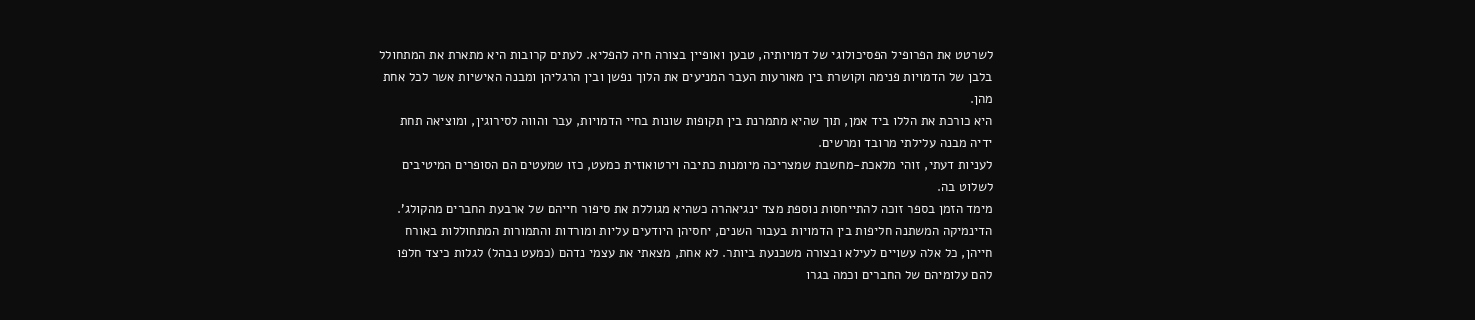לשרטט את הפרופיל הפסיכולוגי של דמויותיה, טבען ואופיין בצורה חיה להפליא. לעתים קרובות היא מתארת את המתחולל בלבן של הדמויות פנימה וקושרת בין מאורעות העבר המניעים את הלוך נפשן ובין הרגליהן ומבנה האישיות אשר לכל אחת מהן.
היא כורכת את הללו ביד אמן, תוך שהיא מתמרנת בין תקופות שונות בחיי הדמויות, עבר והווה לסירוגין, ומוציאה תחת ידיה מבנה עלילתי מרובד ומרשים.
לעניות דעתי, זוהי מלאכת-מחשבת שמצריכה מיומנות כתיבה וירטואוזית כמעט, כזו שמעטים הם הסופרים המיטיבים לשלוט בה.
מימד הזמן בספר זוכה להתייחסות נוספת מצד ינגיאהרה כשהיא מגוללת את סיפור חייהם של ארבעת החברים מהקולג'. הדינמיקה המשתנה חליפות בין הדמויות בעבור השנים, יחסיהן היודעים עליות ומורדות והתמורות המתחוללות באורח חייהן, כל אלה עשויים לעילא ובצורה משכנעת ביותר. לא אחת, מצאתי את עצמי נדהם (כמעט נבהל) לגלות כיצד חלפו להם עלומיהם של החברים וכמה בגרו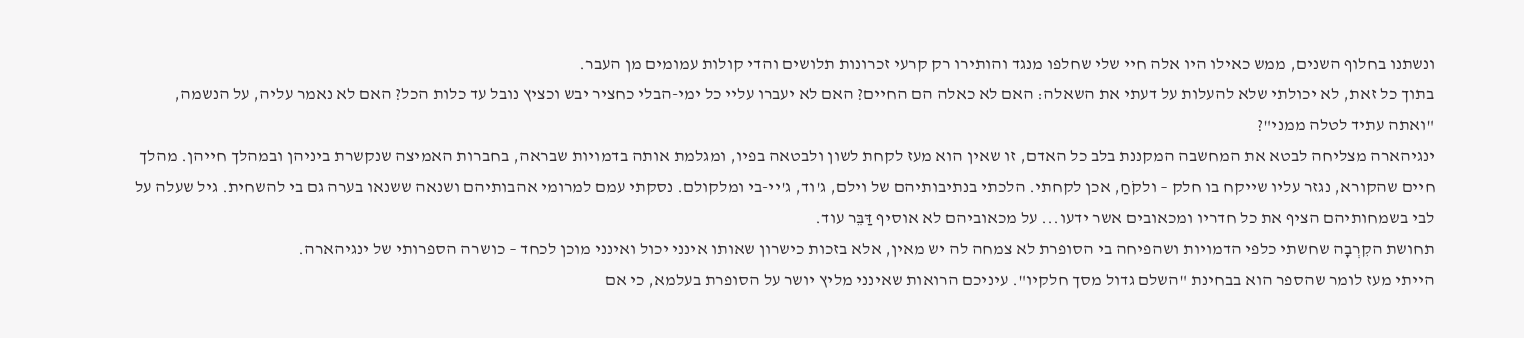ונשתנו בחלוף השנים, ממש כאילו היו אלה חיי שלי שחלפו מנגד והותירו רק קרעי זכרונות תלושים והדי קולות עמומים מן העבר.
בתוך כל זאת, לא יכולתי שלא להעלות על דעתי את השאלה: האם לא כאלה הם החיים? האם לא יעברו עליי כל ימי-הבלי כחציר יבש וכציץ נובל עד כלות הכל? האם לא נאמר עליה, על הנשמה, "ואתה עתיד לטלה ממני"?
ינגיהארה מצליחה לבטא את המחשבה המקננת בלב כל האדם, זו שאין הוא מעז לקחת לשון ולבטאה בפיו, ומגלמת אותה בדמויות שבראה, בחברות האמיצה שנקשרת ביניהן ובמהלך חייהן. מהלך חיים שהקורא, נגזר עליו שייקח בו חלק – ולקֹחַ, אכן לקחתי. הלכתי בנתיבותיהם של וילם, ג'וד, ג'יי-בי ומלקולם. נסקתי עמם למרומי אהבותיהם ושנאה ששנאו בערה גם בי להשחית. גיל שעלה על לבי בשמחותיהם הציף את כל חדריו ומכאובים אשר ידעו... על מכאוביהם לא אוסיף דַּבֵּר עוד.
תחושת הקִרְבָה שחשתי כלפי הדמויות ושהפיחה בי הסופרת לא צמחה לה יש מאין, אלא בזכות כישרון שאותו אינני יכול ואינני מוכן לכחד – כושרה הספרותי של ינגיהארה.
הייתי מעז לומר שהספר הוא בבחינת "השלם גדול מסך חלקיו". עיניכם הרואות שאינני מליץ יושר על הסופרת בעלמא, כי אם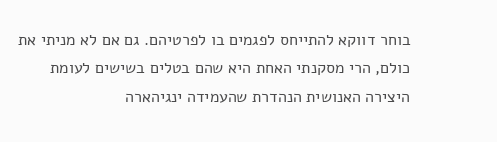בוחר דווקא להתייחס לפגמים בו לפרטיהם. גם אם לא מניתי את כולם, הרי מסקנתי האחת היא שהם בטלים בשישים לעומת היצירה האנושית הנהדרת שהעמידה ינגיהארה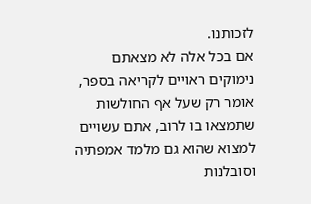לזכותנו.
אם בכל אלה לא מצאתם נימוקים ראויים לקריאה בספר, אומר רק שעל אף החולשות שתמצאו בו לרוב, אתם עשויים למצוא שהוא גם מלמד אמפתיה וסובלנות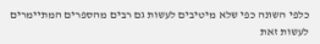כלפי השונה כפי שלא מיטיבים לעשות גם רבים מהספרים המתיימרים לעשות זאת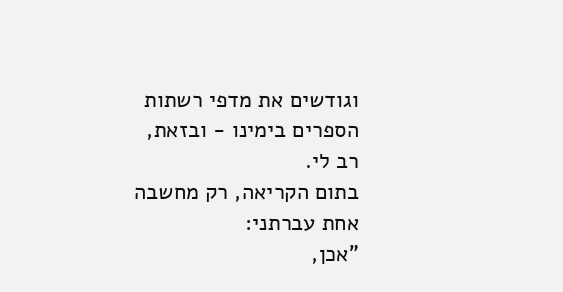וגודשים את מדפי רשתות הספרים בימינו - ובזאת, רב לי.
בתום הקריאה, רק מחשבה אחת עברתני:
"אכן,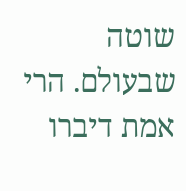שוטה שבעולם. הרי אמת דיברו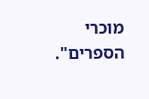מוכרי הספרים".